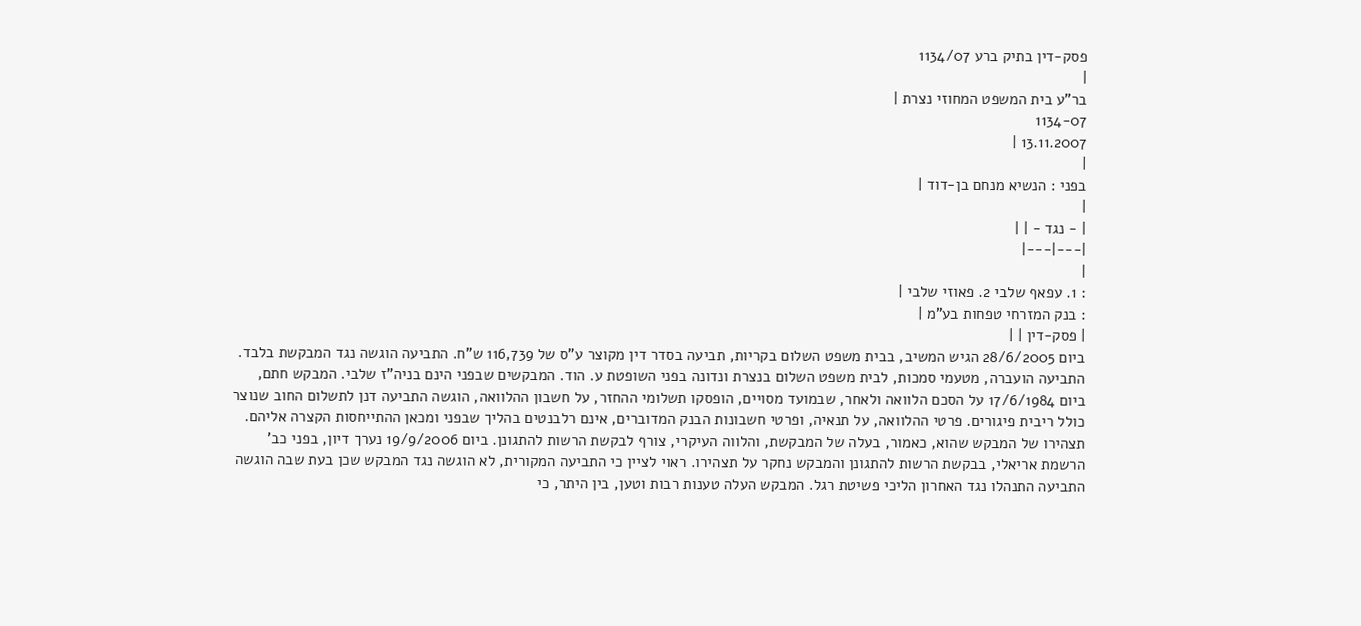פסק-דין בתיק ברע 1134/07
|
בר"ע בית המשפט המחוזי נצרת |
1134-07
13.11.2007 |
|
בפני : הנשיא מנחם בן-דוד |
|
| - נגד - | |
|---|---|
|
: 1. עפאף שלבי 2. פאוזי שלבי |
: בנק המזרחי טפחות בע"מ |
| פסק-דין | |
ביום 28/6/2005 הגיש המשיב, בבית משפט השלום בקריות, תביעה בסדר דין מקוצר ע"ס של 116,739 ש"ח. התביעה הוגשה נגד המבקשת בלבד. התביעה הועברה, מטעמי סמכות, לבית משפט השלום בנצרת ונדונה בפני השופטת ע. הוד. המבקשים שבפני הינם בניה"ז שלבי. המבקש חתם, ביום 17/6/1984 על הסכם הלוואה ולאחר, שבמועד מסויים, הופסקו תשלומי ההחזר, על חשבון ההלוואה, הוגשה התביעה דנן לתשלום החוב שנוצר כולל ריבית פיגורים. פרטי ההלוואה, על תנאיה, ופרטי חשבונות הבנק המדוברים, אינם רלבנטים בהליך שבפני ומכאן ההתייחסות הקצרה אליהם. תצהירו של המבקש שהוא, כאמור, בעלה של המבקשת, והלווה העיקרי, צורף לבקשת הרשות להתגונן. ביום 19/9/2006 נערך דיון, בפני כב' הרשמת אריאלי, בבקשת הרשות להתגונן והמבקש נחקר על תצהירו. ראוי לציין כי התביעה המקורית, לא הוגשה נגד המבקש שכן בעת שבה הוגשה התביעה התנהלו נגד האחרון הליכי פשיטת רגל. המבקש העלה טענות רבות וטען, בין היתר, כי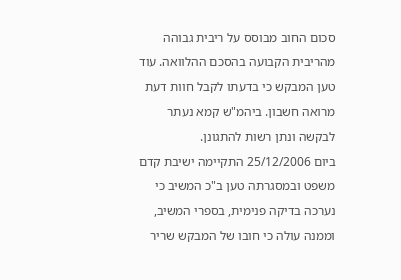סכום החוב מבוסס על ריבית גבוהה מהריבית הקבועה בהסכם ההלוואה. עוד טען המבקש כי בדעתו לקבל חוות דעת מרואה חשבון. ביהמ"ש קמא נעתר לבקשה ונתן רשות להתגונן.
ביום 25/12/2006 התקיימה ישיבת קדם משפט ובמסגרתה טען ב"כ המשיב כי נערכה בדיקה פנימית, בספרי המשיב, וממנה עולה כי חובו של המבקש שריר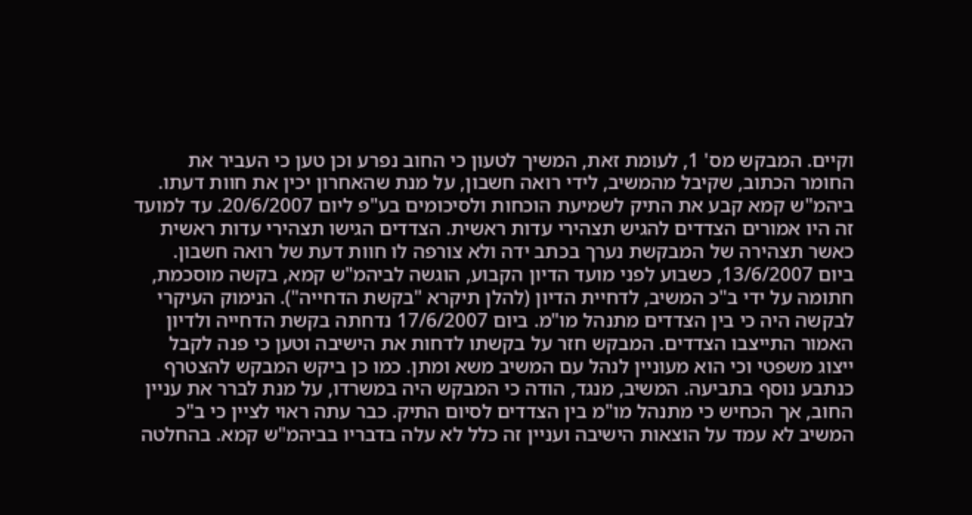וקיים. המבקש מס' 1, לעומת זאת, המשיך לטעון כי החוב נפרע וכן טען כי העביר את החומר הכתוב, שקיבל מהמשיב, לידי רואה חשבון, על מנת שהאחרון יכין את חוות דעתו. ביהמ"ש קמא קבע את התיק לשמיעת הוכחות ולסיכומים בע"פ ליום 20/6/2007. עד למועד זה היו אמורים הצדדים להגיש תצהירי עדות ראשית. הצדדים הגישו תצהירי עדות ראשית כאשר תצהירה של המבקשת נערך בכתב ידה ולא צורפה לו חוות דעת של רואה חשבון.
ביום 13/6/2007, כשבוע לפני מועד הדיון הקבוע, הוגשה לביהמ"ש קמא, בקשה מוסכמת, חתומה על ידי ב"כ המשיב, לדחיית הדיון (להלן תיקרא "בקשת הדחייה"). הנימוק העיקרי לבקשה היה כי בין הצדדים מתנהל מו"מ. ביום 17/6/2007 נדחתה בקשת הדחייה ולדיון האמור התייצבו הצדדים. המבקש חזר על בקשתו לדחות את הישיבה וטען כי פנה לקבל ייצוג משפטי וכי הוא מעוניין לנהל עם המשיב משא ומתן. כמו כן ביקש המבקש להצטרף כנתבע נוסף בתביעה. המשיב, מנגד, הודה כי המבקש היה במשרדו, על מנת לברר את עניין החוב, אך הכחיש כי מתנהל מו"מ בין הצדדים לסיום התיק. כבר עתה ראוי לציין כי ב"כ המשיב לא עמד על הוצאות הישיבה ועניין זה כלל לא עלה בדבריו בביהמ"ש קמא. בהחלטה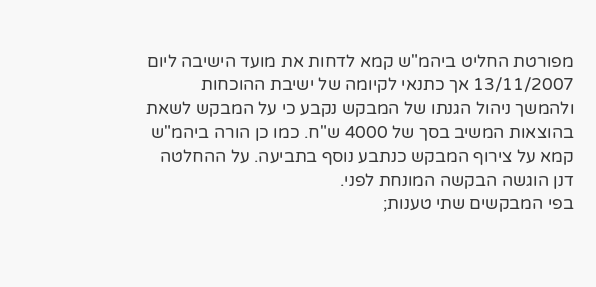מפורטת החליט ביהמ"ש קמא לדחות את מועד הישיבה ליום 13/11/2007 אך כתנאי לקיומה של ישיבת ההוכחות ולהמשך ניהול הגנתו של המבקש נקבע כי על המבקש לשאת בהוצאות המשיב בסך של 4000 ש"ח. כמו כן הורה ביהמ"ש קמא על צירוף המבקש כנתבע נוסף בתביעה. על ההחלטה דנן הוגשה הבקשה המונחת לפני.
בפי המבקשים שתי טענות;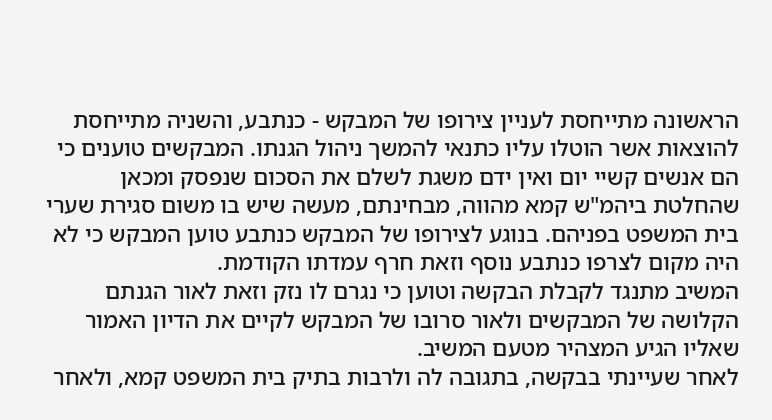הראשונה מתייחסת לעניין צירופו של המבקש - כנתבע, והשניה מתייחסת להוצאות אשר הוטלו עליו כתנאי להמשך ניהול הגנתו. המבקשים טוענים כי הם אנשים קשיי יום ואין ידם משגת לשלם את הסכום שנפסק ומכאן שהחלטת ביהמ"ש קמא מהווה, מבחינתם, מעשה שיש בו משום סגירת שערי בית המשפט בפניהם. בנוגע לצירופו של המבקש כנתבע טוען המבקש כי לא היה מקום לצרפו כנתבע נוסף וזאת חרף עמדתו הקודמת.
המשיב מתנגד לקבלת הבקשה וטוען כי נגרם לו נזק וזאת לאור הגנתם הקלושה של המבקשים ולאור סרובו של המבקש לקיים את הדיון האמור שאליו הגיע המצהיר מטעם המשיב.
לאחר שעיינתי בבקשה, בתגובה לה ולרבות בתיק בית המשפט קמא, ולאחר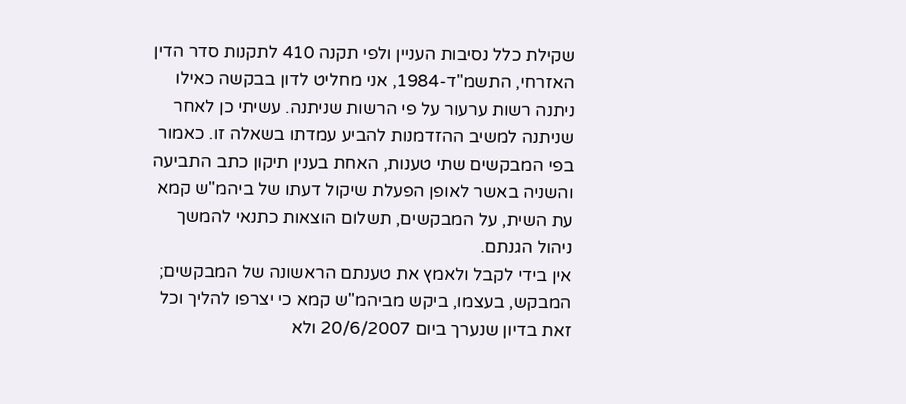שקילת כלל נסיבות העניין ולפי תקנה 410 לתקנות סדר הדין האזרחי, התשמ"ד-1984, אני מחליט לדון בבקשה כאילו ניתנה רשות ערעור על פי הרשות שניתנה. עשיתי כן לאחר שניתנה למשיב ההזדמנות להביע עמדתו בשאלה זו. כאמור בפי המבקשים שתי טענות, האחת בענין תיקון כתב התביעה והשניה באשר לאופן הפעלת שיקול דעתו של ביהמ"ש קמא עת השית, על המבקשים, תשלום הוצאות כתנאי להמשך ניהול הגנתם.
אין בידי לקבל ולאמץ את טענתם הראשונה של המבקשים; המבקש, בעצמו, ביקש מביהמ"ש קמא כי יצרפו להליך וכל זאת בדיון שנערך ביום 20/6/2007 ולא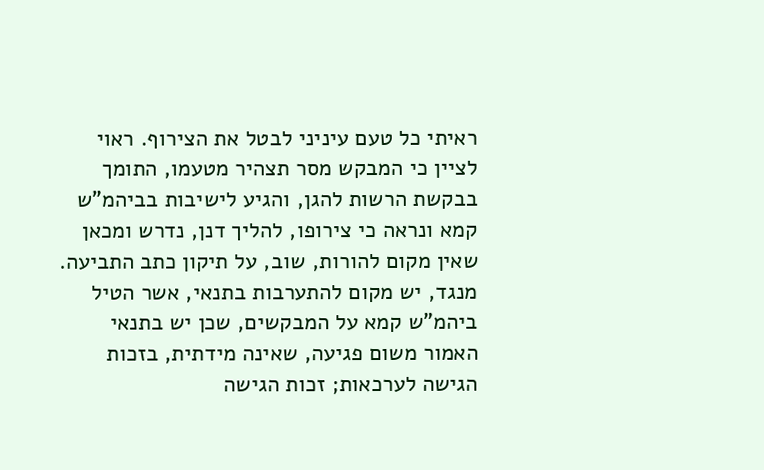ראיתי כל טעם עיניני לבטל את הצירוף. ראוי לציין כי המבקש מסר תצהיר מטעמו, התומך בבקשת הרשות להגן, והגיע לישיבות בביהמ"ש קמא ונראה כי צירופו, להליך דנן, נדרש ומכאן שאין מקום להורות, שוב, על תיקון כתב התביעה.
מנגד, יש מקום להתערבות בתנאי, אשר הטיל ביהמ"ש קמא על המבקשים, שכן יש בתנאי האמור משום פגיעה, שאינה מידתית, בזכות הגישה לערכאות; זכות הגישה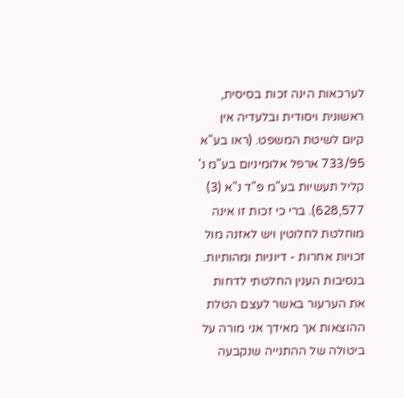לערכאות הינה זכות בסיסית, ראשונית ויסודית ובלעדיה אין קיום לשיטת המשפט. (ראו בע"א 733/95 ארפל אלומיניום בע"מ נ' קליל תעשיות בע"מ פ"ד נ"א (3) 628,577). ברי כי זכות זו אינה מוחלטת לחלוטין ויש לאזנה מול זכויות אחרות - דיוניות ומהותיות.
בנסיבות הענין החלטתי לדחות את הערעור באשר לעצם הטלת ההוצאות אך מאידך אני מורה על ביטולה של ההתנייה שנקבעה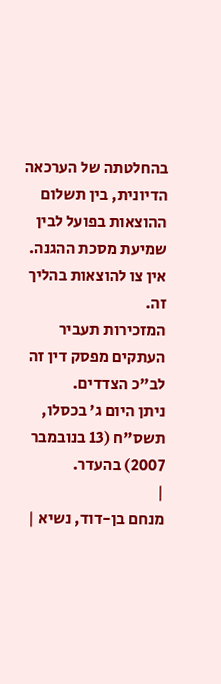בהחלטתה של הערכאה הדיונית, בין תשלום ההוצאות בפועל לבין שמיעת מסכת ההגנה.
אין צו להוצאות בהליך זה.
המזכירות תעביר העתקים מפסק דין זה לב"כ הצדדים.
ניתן היום ג' בכסלו, תשס"ח (13 בנובמבר 2007) בהעדר.
|
מנחם בן-דוד, נשיא |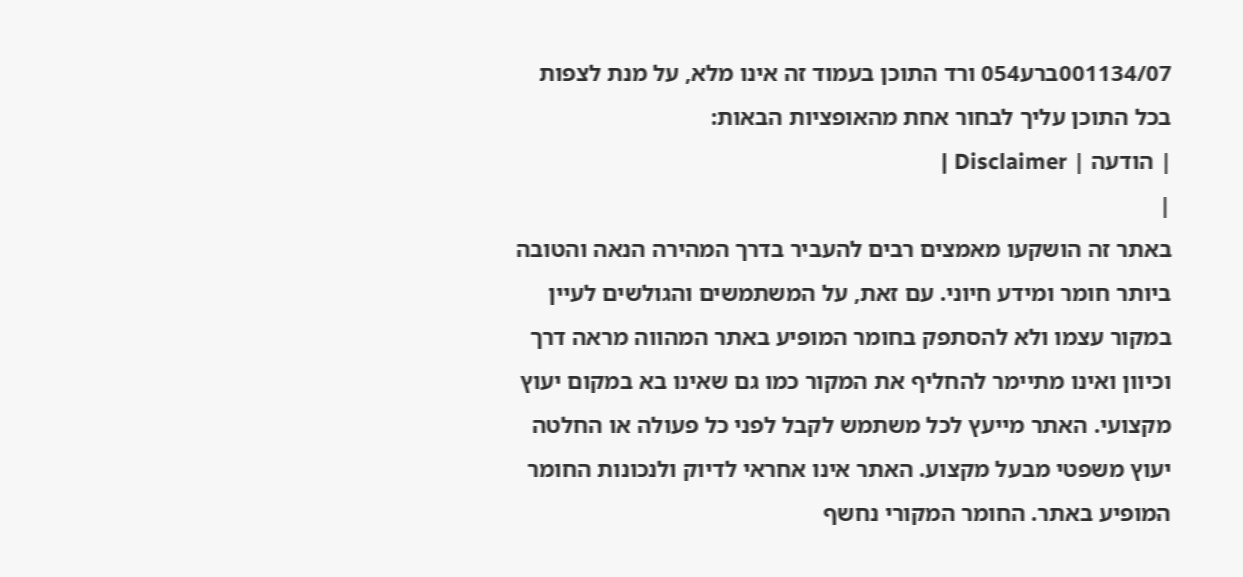001134/07ברע054 ורד התוכן בעמוד זה אינו מלא, על מנת לצפות בכל התוכן עליך לבחור אחת מהאופציות הבאות:
| הודעה | Disclaimer |
|
באתר זה הושקעו מאמצים רבים להעביר בדרך המהירה הנאה והטובה ביותר חומר ומידע חיוני. עם זאת, על המשתמשים והגולשים לעיין במקור עצמו ולא להסתפק בחומר המופיע באתר המהווה מראה דרך וכיוון ואינו מתיימר להחליף את המקור כמו גם שאינו בא במקום יעוץ מקצועי. האתר מייעץ לכל משתמש לקבל לפני כל פעולה או החלטה יעוץ משפטי מבעל מקצוע. האתר אינו אחראי לדיוק ולנכונות החומר המופיע באתר. החומר המקורי נחשף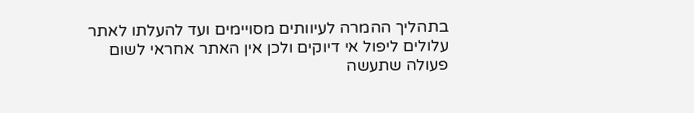בתהליך ההמרה לעיוותים מסויימים ועד להעלתו לאתר עלולים ליפול אי דיוקים ולכן אין האתר אחראי לשום פעולה שתעשה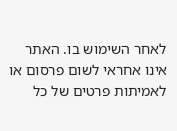לאחר השימוש בו. האתר אינו אחראי לשום פרסום או לאמיתות פרטים של כל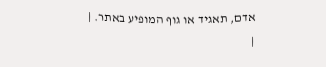אדם, תאגיד או גוף המופיע באתר. |
|